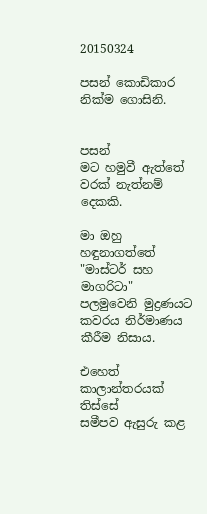20150324

පසන් කොඩිකාර නික්ම ගොසිනි.


පසන්
මට හමුවී ඇත්තේ
වරක් නැත්නම් දෙකකි.

මා ඔහු හඳුනාගත්තේ
"මාස්ටර් සහ මාගරිටා" පලමුවෙනි මුද්‍රණයට
කවරය නිර්මාණය කීරීම නිසාය.

එහෙත් කාලාන්තරයක් තිස්සේ
සමීපව ඇසුරු කළ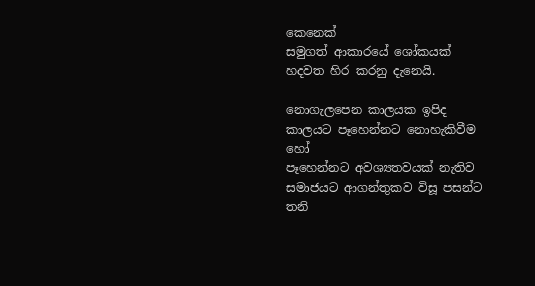කෙනෙක්
සමුගත් ආකාරයේ ශෝකයක්
හදවත හිර කරනු දැනෙයි.

නොගැලපෙන කාලයක ඉපිද
කාලයට පෑහෙන්නට නොහැකිවීම හෝ
පෑහෙන්නට අවශ්‍යතවයක් නැතිව
සමාජයට ආගන්තුකව විසූ පසන්ට
තනි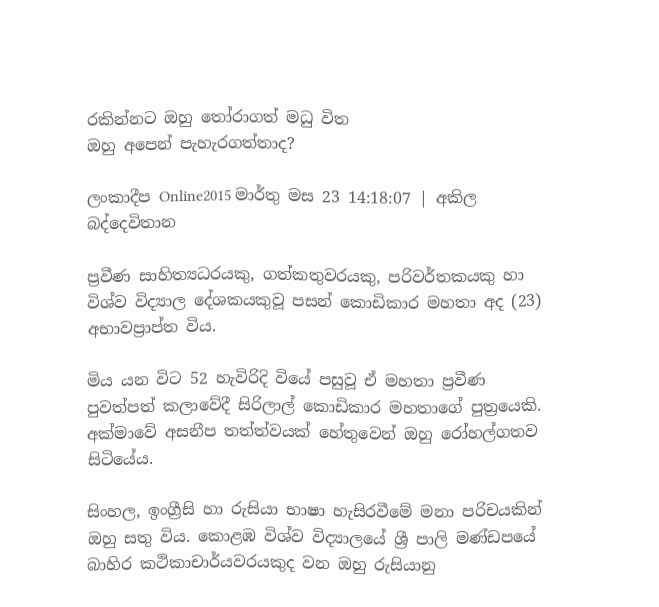රකින්නට ඔහු තෝරාගත් මධු විත
ඔහු අපෙන් පැහැරගත්තාද?

ලංකාදීප Online2015 මාර්තු මස 23 14:18:07 | අකිල බද්දෙවිතාන

ප්‍රවීණ සාහිත්‍යධරයකු, ගත්කතුවරයකු, පරිවර්තකයකු හා විශ්ව විද්‍යාල දේශකයකුවූ පසන් කොඩිකාර මහතා අද (23) අභාවප්‍රාප්ත විය.

මිය යන විට 52 හැවිරිදි වියේ පසුවූ ඒ මහතා ප්‍රවීණ පුවත්පත් කලාවේදී සිරිලාල් කොඩිකාර මහතාගේ පුත්‍රයෙකි. අක්මාවේ අසනීප තත්ත්වයක් හේතුවෙන් ඔහු රෝහල්ගතව සිටියේය.

සිංහල, ඉංග්‍රීසි හා රුසියා භාෂා හැසිරවීමේ මනා පරිචයකින් ඔහු සතු විය. කොළඹ විශ්ව විද්‍යාලයේ ශ්‍රී පාලි මණ්ඩපයේ බාහිර කථිකාචාර්යවරයකුද වන ඔහු රුසියානු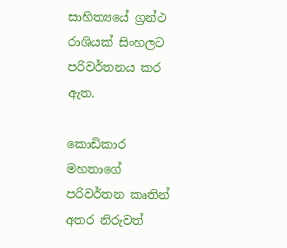සාහිත්‍යයේ ග්‍රන්ථ රාශියක් සිංහලට පරිවර්තනය කර ඇත.

කොඩිකාර මහතාගේ පරිවර්තන කෘතින් අතර නිරුවත්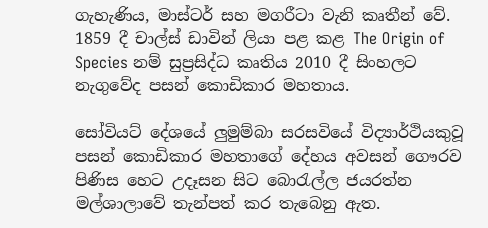ගැහැණිය, මාස්ටර් සහ මගරීටා වැනි කෘතීන් වේ. 1859 දී චාල්ස් ඩාවින් ලියා පළ කළ The Origin of Species නම් සුප්‍රසිද්ධ කෘතිය 2010 දී සිංහලට නැගුවේද පසන් කොඩිකාර මහතාය.

සෝවියට් දේශයේ ලුමුම්බා සරසවියේ විද්‍යාර්ථියකුවූ පසන් කොඩිකාර මහතාගේ දේහය අවසන් ගෞරව පිණිස හෙට උදෑසන සිට බොරැල්ල ජයරත්න මල්ශාලාවේ තැන්පත් කර තැබෙනු ඇත.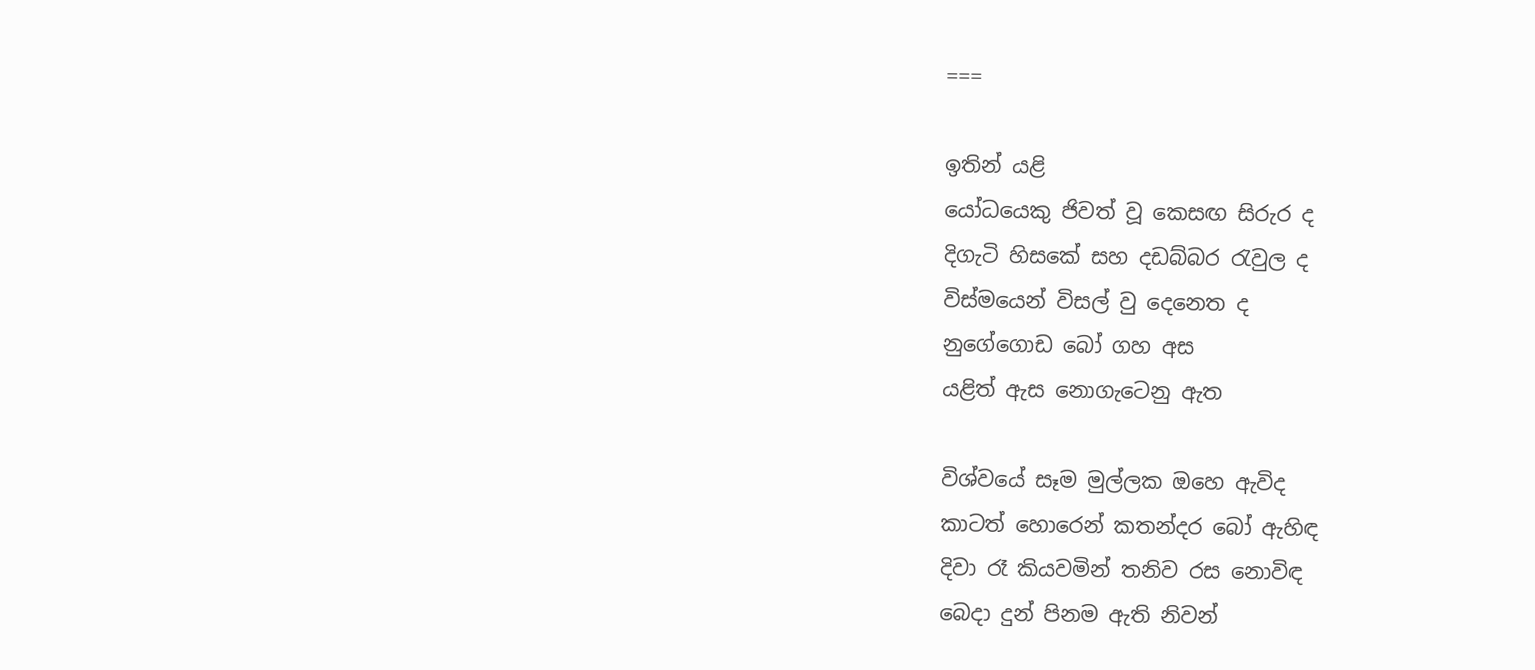===

ඉතින් යළි
යෝධයෙකු ජිවත් වූ කෙසඟ සිරුර ද
දිගැටි හිසකේ සහ දඩබ්බර රැවුල ද
විස්මයෙන් විසල් වු දෙනෙත ද
නුගේගොඩ බෝ ගහ අස
යළිත් ඇස නොගැටෙනු ඇත

විශ්වයේ සෑම මුල්ලක ඔහෙ ඇවිද
කාටත් හොරෙන් කතන්දර බෝ ඇහිඳ
දිවා රෑ කියවමින් තනිව රස නොවිඳ
බෙදා දුන් පිනම ඇති නිවන්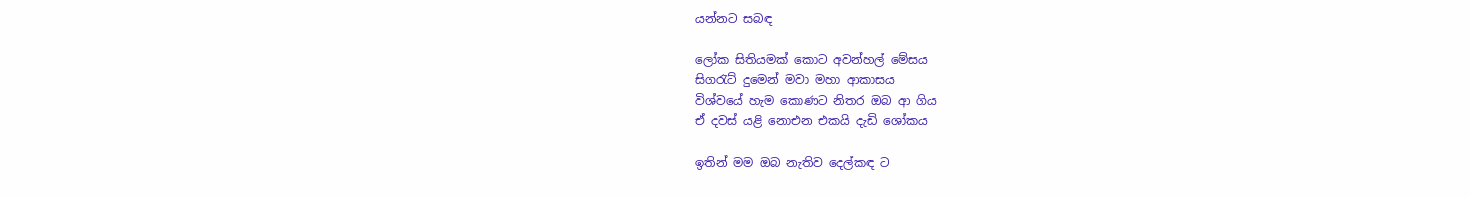යන්නට සබඳ

ලෝක සිතියමක් කොට අවන්හල් මේසය
සිගරැට් දුමෙන් මවා මහා ආකාසය
විශ්වයේ හැම කොණට නිතර ඔබ ආ ගිය
ඒ දවස් යළි නොඑන එකයි දැඩි ශෝකය

ඉතින් මම ඔබ නැතිව දෙල්කඳ ට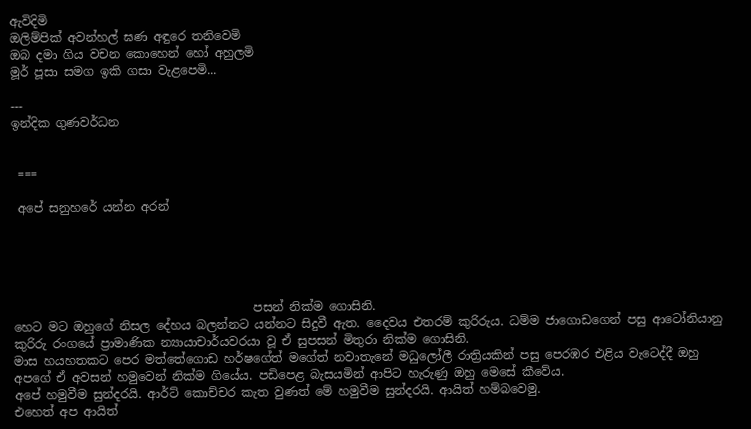ඇවිදිමි
ඔලිම්පික් අවන්හල් ඝණ අඳුරෙ තනිවෙමි
ඔබ දමා ගිය වචන කොහෙන් හෝ අහුලමි
මූර් පූසා සමග ඉකි ගසා වැළපෙමි...

---
ඉන්දික ගුණවර්ධන


 ===

 අපේ සනුහරේ යන්න අරන්





                                        පසන් නික්ම ගොසිනි.
හෙට මට ඔහුගේ නිසල දේහය බලන්නට යන්නට සිදුවී ඇත. දෛවය එතරම් කුරිරුය. ධම්ම ජාගොඩගෙන් පසු ආටෝනියානු කුරිරු රංගයේ ප්‍රාමාණික න්‍යායාචාර්යවරයා වූ ඒ සුපසන් මිතුරා නික්ම ගොසිනි.
මාස හයහතකට පෙර මත්තේගොඩ හර්ෂගේත් මගේත් නවාතැනේ මධුලෝලී රාත්‍රියකින් පසු පෙරඹර එළිය වැටෙද්දී ඔහු අපගේ ඒ අවසන් හමුවෙන් නික්ම ගියේය. පඩිපෙළ බැසයමින් ආපිට හැරුණු ඔහු මෙසේ කීවේය.
අපේ හමුවීම සුන්දරයි. ආර්ට් කොච්චර කැත වුණත් මේ හමුවීම සුන්දරයි. ආයිත් හම්බවෙමු.
එහෙත් අප ආයිත්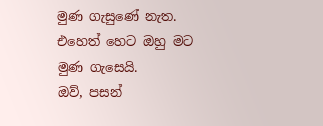මුණ ගැසුණේ නැත.
එහෙත් හෙට ඔහු මට මුණ ගැසෙයි.
ඔව්, පසන්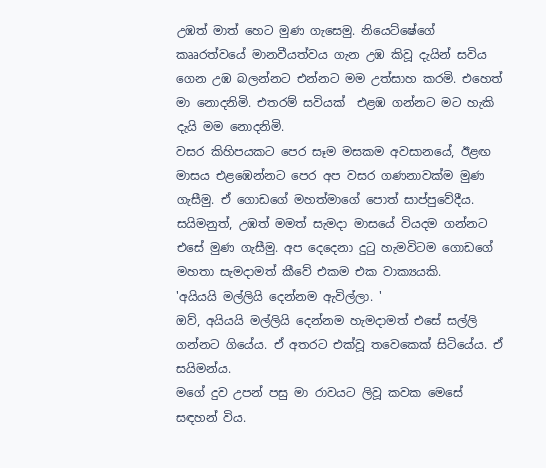උඹත් මාත් හෙට මුණ ගැසෙමු. නියෙට්ෂේගේ කෲරත්වයේ මානවීයත්වය ගැන උඹ කිවූ දැයින් සවිය ගෙන උඹ බලන්නට එන්නට මම උත්සාහ කරමි. එහෙත් මා නොදනිමි. එතරම් සවියක්  එළඹ ගන්නට මට හැකි දැයි මම නොදනිමි.
වසර කිහිපයකට පෙර සෑම මසකම අවසානයේ, ඊළඟ මාසය එළඹෙන්නට පෙර අප වසර ගණනාවක්ම මුණ ගැසීමු. ඒ ගොඩගේ මහත්මාගේ පොත් සාප්පුවේදීය. සයිමනුත්, උඹත් මමත් සැමදා මාසයේ වියදම ගන්නට එසේ මුණ ගැසීමු. අප දෙදෙනා දුටු හැමවිටම ගොඩගේ මහතා සැමදාමත් කීවේ එකම එක වාක්‍යයකි.
'අයියයි මල්ලියි දෙන්නම ඇවිල්ලා. '
ඔව්, අයියයි මල්ලියි දෙන්නම හැමදාමත් එසේ සල්ලි ගන්නට ගියේය. ඒ අතරට එක්වූ තවෙකෙක් සිටියේය. ඒ සයිමන්ය.
මගේ දුව උපන් පසු මා රාවයට ලිවූ කවක මෙසේ සඳහන් විය.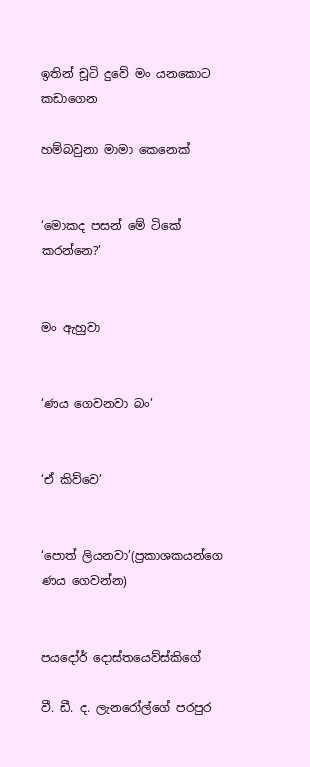ඉතින් චූටි දුවේ මං යනකොට කඩාගෙන

හම්බවුනා මාමා කෙනෙක්


‘මොකද පසන් මේ ටිකේ කරන්නෙ?’


මං ඇහුවා


‘ණය ගෙවනවා බං’


‘ඒ කිව්වෙ’


‘පොත් ලියනවා’(ප්‍රකාශකයන්ගෙ ණය ගෙවන්න)


පයදෝර් දොස්තයෙව්ස්කිගේ

වී. ඩී. ද. ලැනරෝල්ගේ පරපුර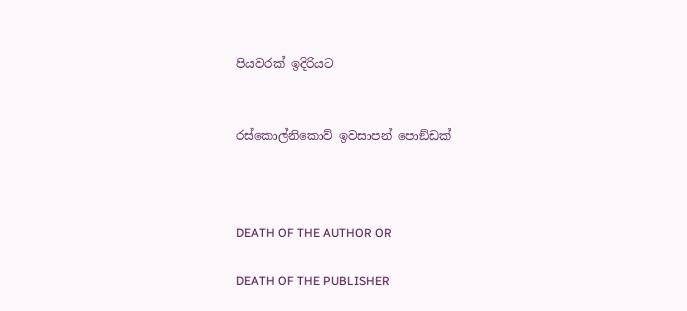පියවරක් ඉදිරියට


රස්කොල්නිකොව් ඉවසාපන් පොඞ්ඩක්



DEATH OF THE AUTHOR OR

DEATH OF THE PUBLISHER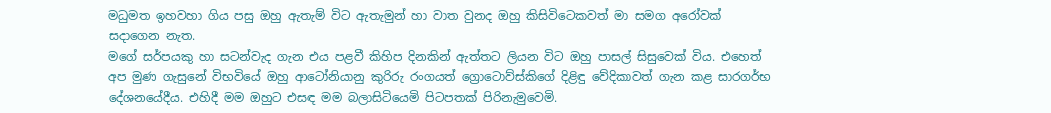මධුමත ඉහවහා ගිය පසු ඔහු ඇතැම් විට ඇතැමුන් හා වාත වුනද ඔහු කිසිවිටෙකවත් මා සමග අරෝවක් සදාගෙන නැත.
මගේ සර්පයකු හා සටන්වැද ගැන එය පළවී කිහිප දිනකින් ඇත්තට ලියන විට ඔහු පාසල් සිසුවෙක් විය. එහෙත් අප මුණ ගැසුනේ විභවියේ ඔහු ආටෝනියානු කුරිරු රංගයත් ග්‍රොටොව්ස්කිගේ දිළිඳු වේදිකාවත් ගැන කළ සාරගර්භ දේශනයේදීය. එහිදී මම ඔහුට එසඳ මම බලාසිටියෙමි පිටපතක් පිරිනැමුවෙමි.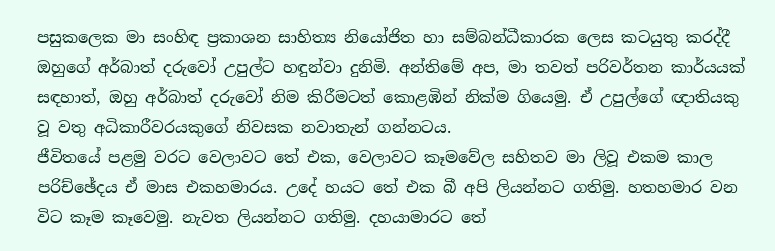පසුකලෙක මා සංහිඳ ප්‍රකාශන සාහිත්‍ය නියෝජිත හා සම්බන්ධීකාරක ලෙස කටයුතු කරද්දී ඔහුගේ අර්බාත් දරුවෝ උපුල්ට හඳුන්වා දුනිමි. අන්තිමේ අප, මා තවත් පරිවර්තන කාර්යයක් සඳහාත්, ඔහු අර්බාත් දරුවෝ නිම කිරීමටත් කොළඹින් නික්ම ගියෙමු. ඒ උපුල්ගේ ඥාතියකු වූ වතු අධිකාරීවරයකුගේ නිවසක නවාතැන් ගන්නටය.
ජීවිතයේ පළමු වරට වෙලාවට තේ එක, වෙලාවට කෑමවේල සහිතව මා ලිවූ එකම කාල  පරිච්ඡේදය ඒ මාස එකහමාරය. උදේ හයට තේ එක බී අපි ලියන්නට ගතිමු. හතහමාර වන විට කෑම කෑවෙමු. නැවත ලියන්නට ගතිමු. දහයාමාරට තේ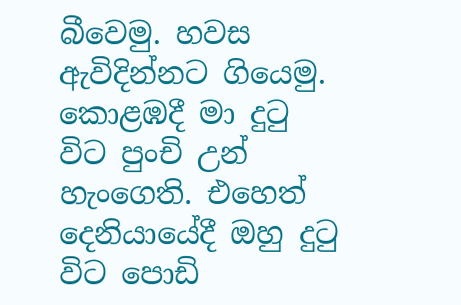බීවෙමු. හවස ඇවිදින්නට ගියෙමු.
කොළඹදී මා දුටු විට පුංචි උන් හැංගෙති. එහෙත් දෙනියායේදී ඔහු දුටු විට පොඩි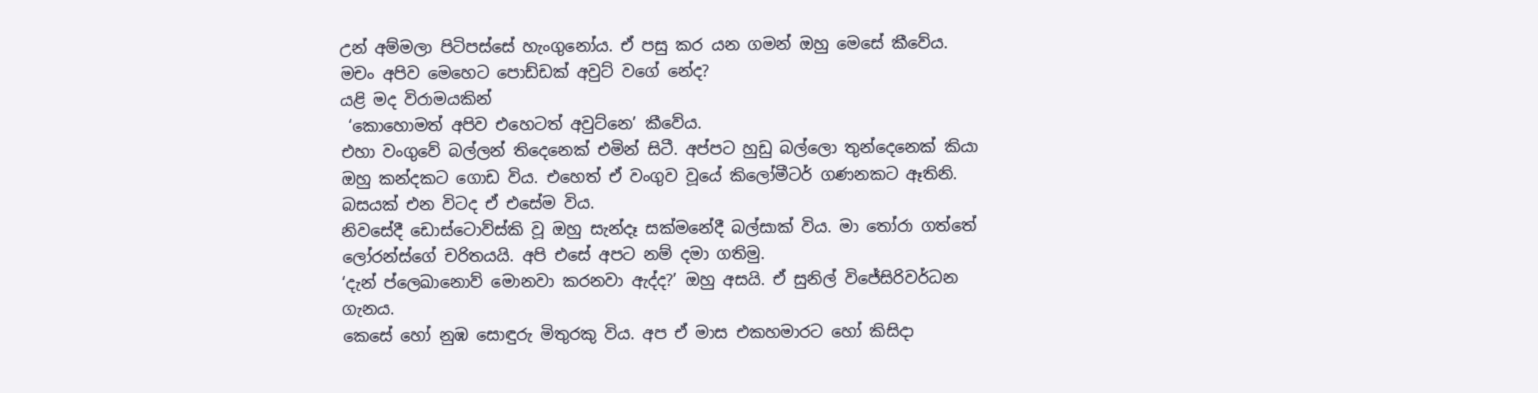උන් අම්මලා පිටිපස්සේ හැංගුනෝය. ඒ පසු කර යන ගමන් ඔහු මෙසේ කීවේය.
මචං අපිව මෙහෙට පොඩ්ඩක් අවුට් වගේ නේද?
යළි මද විරාමයකින්
 ‘කොහොමත් අපිව එහෙටත් අවුට්නෙ’ කීවේය.
එහා වංගුවේ බල්ලන් තිදෙනෙක් එමින් සිටී. අප්පට හුඩු බල්ලො තුන්දෙනෙක් කියා ඔහු කන්දකට ගොඩ විය. එහෙත් ඒ වංගුව වූයේ කිලෝමීටර් ගණනකට ඈතිනි. බසයක් එන විටද ඒ එසේම විය.
නිවසේදී ඩොස්ටොව්ස්කි වූ ඔහු සැන්දෑ සක්මනේදී බල්සාක් විය. මා තෝරා ගත්තේ ලෝරන්ස්ගේ චරිතයයි. අපි එසේ අපට නම් දමා ගතිමු.
‘දැන් ප්ලෙඛානොව් මොනවා කරනවා ඇද්ද?’ ඔහු අසයි. ඒ සුනිල් විජේසිරිවර්ධන ගැනය.
කෙසේ හෝ නුඹ සොඳුරු මිතුරකු විය. අප ඒ මාස එකහමාරට හෝ කිසිදා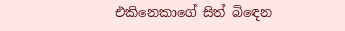එකිනෙකාගේ සිත් බිඳෙන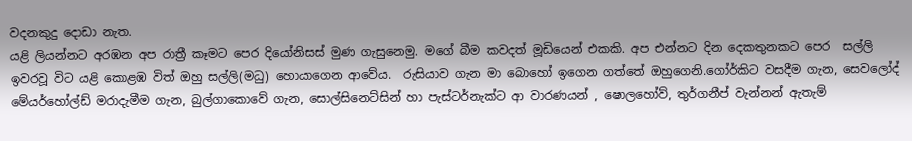වදනකුදු දොඩා නැත.
යළි ලියන්නට අරඹන අප රාත්‍රී කෑමට පෙර දියෝනිසස් මුණ ගැසුනෙමු. මගේ බීම කවදත් මූඩියෙන් එකකි. අප එන්නට දින දෙකතුනකට පෙර  සල්ලි ඉවරවූ විට යළි කොළඹ විත් ඔහු සල්ලි(මධු) හොයාගෙන ආවේය.  රුසියාව ගැන මා බොහෝ ඉගෙන ගත්තේ ඔහුගෙනි.ගෝර්කිට වසදීම ගැන, සෙවලෝද් මේයර්හෝල්ඩ් මරාදැමීම ගැන, බුල්ගාකොවේ ගැන, සොල්සිනෙට්සින් හා පැස්ටර්නැක්ට ආ වාරණයන් , ෂොලහෝව්, තුර්ගනීප් වැන්නන් ඇතැම්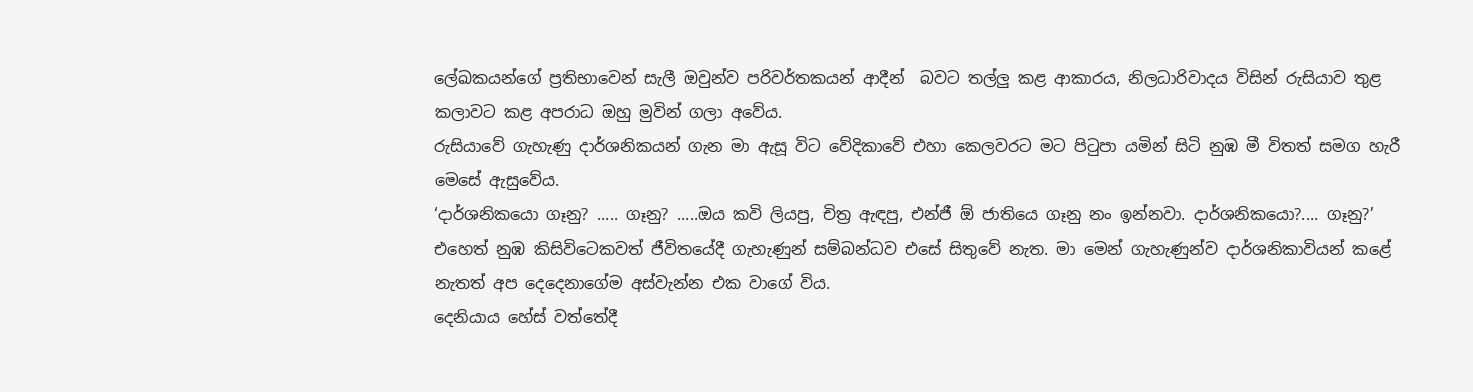ලේඛකයන්ගේ ප්‍රතිභාවෙන් සැලී ඔවුන්ව පරිවර්තකයන් ආදීන්  බවට තල්ලු කළ ආකාරය, නිලධාරිවාදය විසින් රුසියාව තුළ කලාවට කළ අපරාධ ඔහු මුවින් ගලා අවේය.
රුසියාවේ ගැහැණු දාර්ශනිකයන් ගැන මා ඇසූ විට වේදිකාවේ එහා කෙලවරට මට පිටුපා යමින් සිටි නුඹ මී විතත් සමග හැරී මෙසේ ඇසුවේය.
‘දාර්ශනිකයො ගෑනු? ..... ගෑනු? .....ඔය කවි ලියපු, චිත්‍ර ඇඳපු, එන්ජී ඕ ජාතියෙ ගෑනු නං ඉන්නවා. දාර්ශනිකයො?.... ගෑනු?’
එහෙත් නුඹ කිසිවිටෙකවත් ජීවිතයේදී ගැහැණුන් සම්බන්ධව එසේ සිතුවේ නැත. මා මෙන් ගැහැණුන්ව දාර්ශනිකාවියන් කළේ නැතත් අප දෙදෙනාගේම අස්වැන්න එක වාගේ විය.
දෙනියාය හේස් වත්තේදී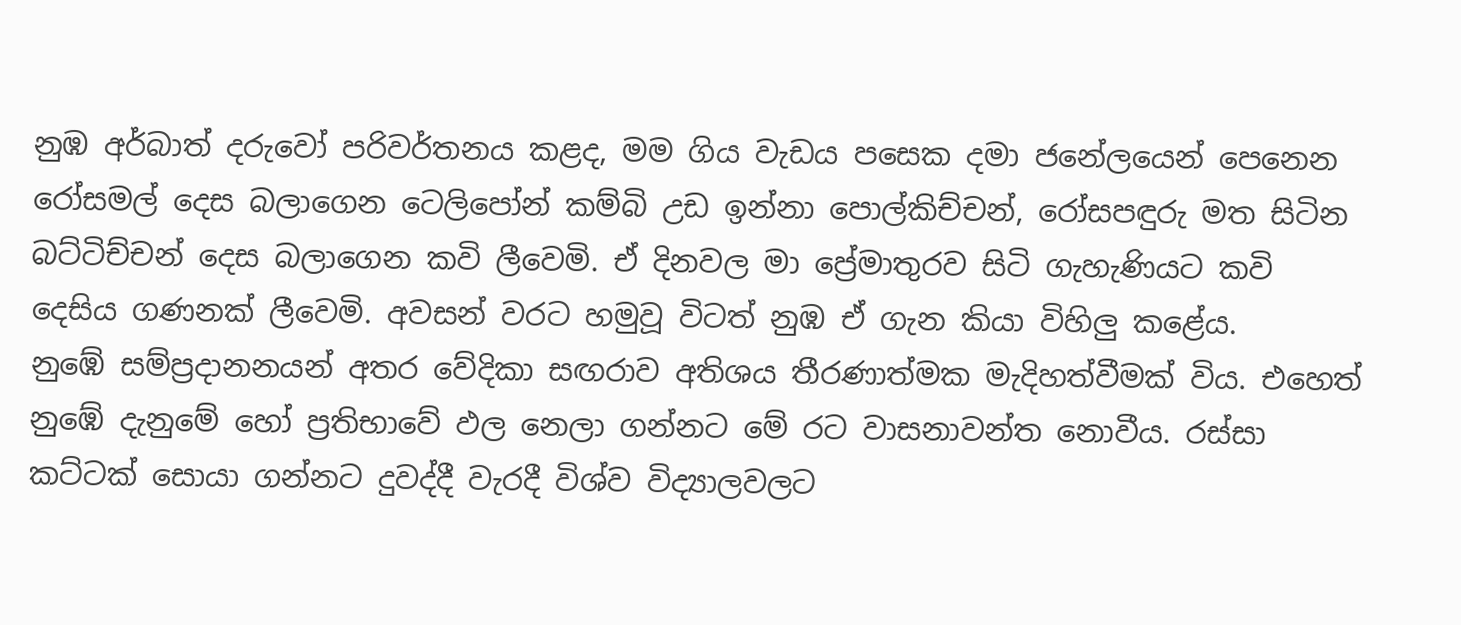නුඹ අර්බාත් දරුවෝ පරිවර්තනය කළද, මම ගිය වැඩය පසෙක දමා ජනේලයෙන් පෙනෙන රෝසමල් දෙස බලාගෙන ටෙලිපෝන් කම්බි උඩ ඉන්නා පොල්කිච්චන්, රෝසපඳුරු මත සිටින බට්ටිච්චන් දෙස බලාගෙන කවි ලීවෙමි. ඒ දිනවල මා ප්‍රේමාතුරව සිටි ගැහැණියට කවි දෙසිය ගණනක් ලීවෙමි. අවසන් වරට හමුවූ විටත් නුඹ ඒ ගැන කියා විහිලු කළේය.
නුඹේ සම්ප්‍රදානනයන් අතර වේදිකා සඟරාව අතිශය තීරණාත්මක මැදිහත්වීමක් විය. එහෙත් නුඹේ දැනුමේ හෝ ප්‍රතිභාවේ ඵල නෙලා ගන්නට මේ රට වාසනාවන්ත නොවීය. රස්සා කට්ටක් සොයා ගන්නට දුවද්දී වැරදී විශ්ව විද්‍යාලවලට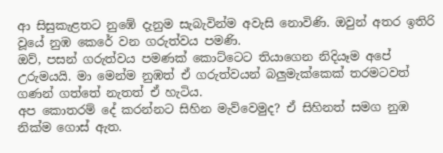ආ සිසුකැළතට නුඹේ දැනුම සැබැවින්ම අවැසි නොවිණි. ඔවුන් අතර ඉතිරි වූයේ නුඹ කෙරේ වන ගරුත්වය පමණි.
ඔව්, පසන් ගරුත්වය පමණක් කොට්ටෙට තියාගෙන නිදියෑම අපේ උරුමයයි. මා මෙන්ම නුඹත් ඒ ගරුත්වයන් බලුමැක්කෙක් තරමටවත් ගණන් ගත්තේ නැතත් ඒ හැටිය.
අප කොතරම් දේ කරන්නට සිහින මැව්වෙමුද? ඒ සිහිනත් සමග නුඹ නික්ම ගොස් ඇත.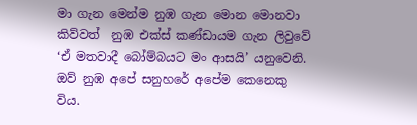මා ගැන මෙන්ම නුඹ ගැන මොන මොනවා කිව්වත්  නුඹ එක්ස් කණ්ඩායම ගැන ලිවුවේ ‘ඒ මතවාදී බෝම්බයට මං ආසයි’ යනුවෙනි. ඔව් නුඹ අපේ සනුහරේ අපේම කෙනෙකු විය.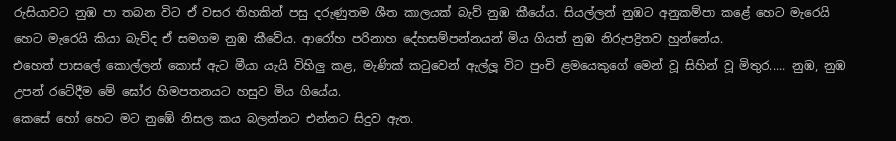රුසියාවට නුඹ පා තබන විට ඒ වසර තිහකින් පසු දරුණුතම ශීත කාලයක් බැව් නුඹ කීයේය. සියල්ලන් නුඹට අනුකම්පා කළේ හෙට මැරෙයි හෙට මැරෙයි කියා බැව්ද ඒ සමගම නුඹ කීවේය. ආරෝහ පරිනාහ දේහසම්පන්නයන් මිය ගියත් නුඹ නිරුපද්‍රිතව හුන්නේය.
එහෙත් පාසලේ කොල්ලන් කොස් ඇට මීයා යැයි විහිලු කළ, මැණික් කටුවෙන් ඇල්ලූ විට පුංචි ළමයෙකුගේ මෙන් වූ සිහින් වූ මිතුර..... නුඹ, නුඹ උපන් රටේදීම මේ ඝෝර හිමපතනයට හසුව මිය ගියේය.
කෙසේ හෝ හෙට මට නුඹේ නිසල කය බලන්නට එන්නට සිදුව ඇත.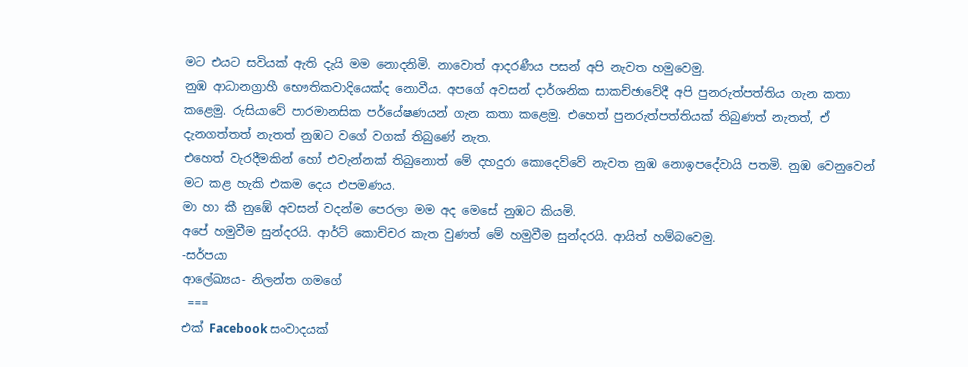මට එයට සවියක් ඇති දැයි මම නොදනිමි. නාවොත් ආදරණීය පසන් අපි නැවත හමුවෙමු.
නුඹ ආධානග්‍රාහී භෞතිකවාදියෙක්ද නොවීය. අපගේ අවසන් දාර්ශනික සාකච්ඡාවේදී අපි පුනරුත්පත්තිය ගැන කතා කළෙමු. රුසියාවේ පාරමානසික පර්යේෂණයන් ගැන කතා කළෙමු. එහෙත් පුනරුත්පත්තියක් තිබුණත් නැතත්, ඒ දැනගත්තත් නැතත් නුඹට වගේ වගක් තිබුණේ නැත.
එහෙත් වැරදීමකින් හෝ එවැන්නක් තිබුනොත් මේ දහදුරා කොදෙව්වේ නැවත නුඹ නොඉපදේවායි පතමි. නුඹ වෙනුවෙන් මට කළ හැකි එකම දෙය එපමණය.
මා හා කී නුඹේ අවසන් වදන්ම පෙරලා මම අද මෙසේ නුඹට කියමි.
අපේ හමුවීම සුන්දරයි. ආර්ට් කොච්චර කැත වුණත් මේ හමුවීම සුන්දරයි. ආයිත් හම්බවෙමු.
-සර්පයා
ආලේඛ්‍යය- නිලන්ත ගමගේ
 ===
එක් Facebook සංවාදයක්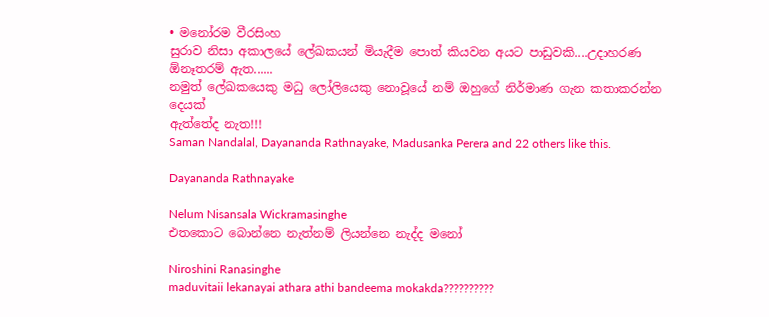• මනෝරම වීරසිංහ
සුරාව නිසා අකාලයේ ලේඛකයන් මියැදීම පොත් කියවන අයට පාඩුවකි....උදාහරණ ඕනෑතරම් ඇත......
නමුත් ලේඛකයෙකු මධු ලෝලියෙකු නොවූයේ නම් ඔහුගේ නිර්මාණ ගැන කතාකරන්න දෙයක්
ඇත්තේද නැත!!!
Saman Nandalal, Dayananda Rathnayake, Madusanka Perera and 22 others like this.

Dayananda Rathnayake

Nelum Nisansala Wickramasinghe
එතකොට බොන්නෙ නැත්නම් ලියන්නෙ නැද්ද මනෝ

Niroshini Ranasinghe
maduvitaii lekanayai athara athi bandeema mokakda??????????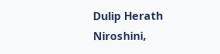Dulip Herath
Niroshini,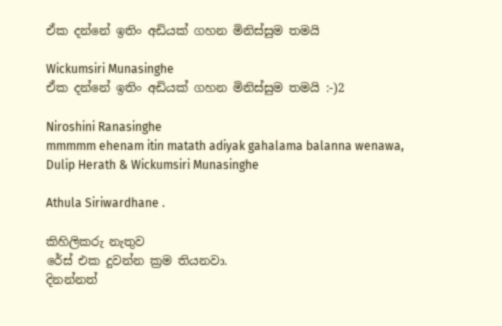ඒක දන්නේ ඉතිං අඩියක් ගහන මිනිස්සුම තමයි

Wickumsiri Munasinghe
ඒක දන්නේ ඉතිං අඩියක් ගහන මිනිස්සුම තමයි :-)2

Niroshini Ranasinghe
mmmmm ehenam itin matath adiyak gahalama balanna wenawa,
Dulip Herath & Wickumsiri Munasinghe

Athula Siriwardhane .

කිහිලිකරු නැතුව
රේස් එක දුවන්න ක්‍රම තියනවා.
දිනන්නත්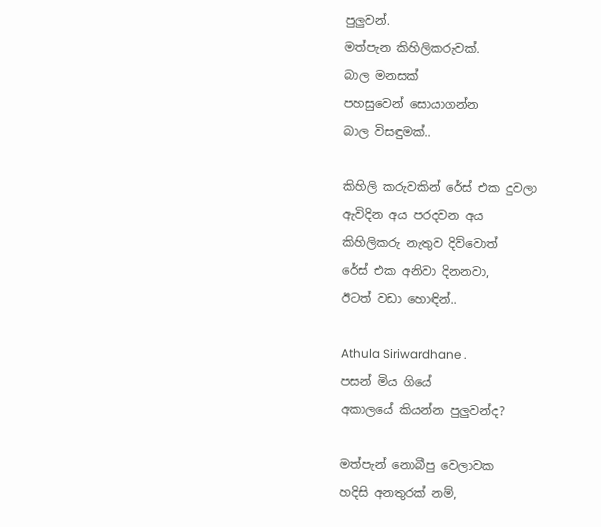පුලුවන්.
මත්පැන කිහිලිකරුවක්.
බාල මනසක්
පහසුවෙන් සොයාගන්න
බාල විසඳුමක්..

කිහිලි කරුවකින් රේස් එක දුවලා
ඇවිදින අය පරදවන අය
කිහිලිකරු නැතුව දිව්වොත්
රේස් එක අනිවා දිනනවා,
ඊටත් වඩා හොඳින්..

Athula Siriwardhane .
පසන් මිය ගියේ
අකාලයේ කියන්න පුලුවන්ද?

මත්පැන් නොබීපු වෙලාවක
හදිසි අනතුරක් නම්,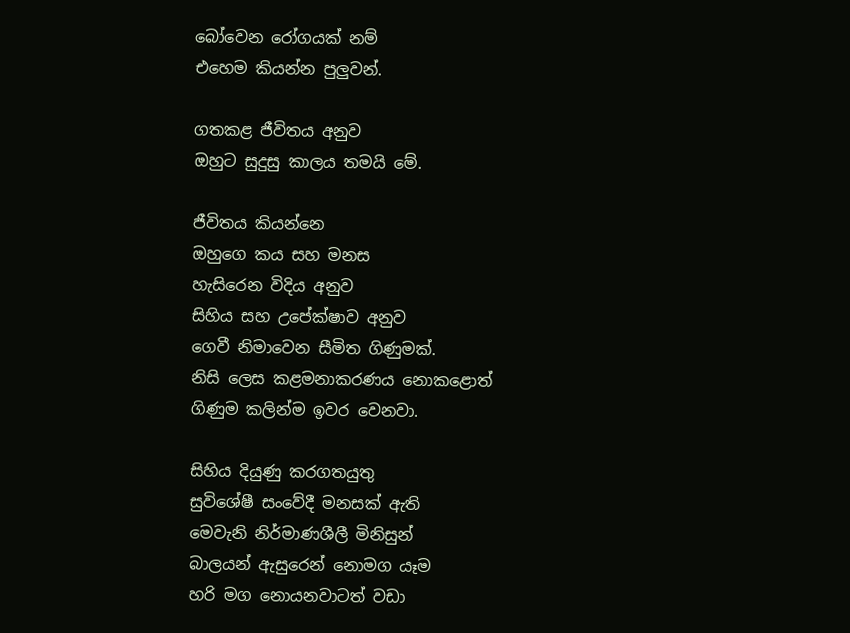බෝවෙන රෝගයක් නම්
එහෙම කියන්න පුලුවන්.

ගතකළ ජීවිතය අනුව
ඔහුට සුදුසු කාලය තමයි මේ.

ජීවිතය කියන්නෙ
ඔහුගෙ කය සහ මනස
හැසිරෙන විදිය අනුව
සිහිය සහ උපේක්ෂාව අනුව
ගෙවී නිමාවෙන සීමිත ගිණුමක්.
නිසි ලෙස කළමනාකරණය නොකළොත්
ගිණුම කලින්ම ඉවර වෙනවා.

සිහිය දියුණු කරගතයුතු
සුවිශේෂී සංවේදී මනසක් ඇති
මෙවැනි නිර්මාණශීලී මිනිසුන්
බාලයන් ඇසුරෙන් නොමග යෑම
හරි මග නොයනවාටත් වඩා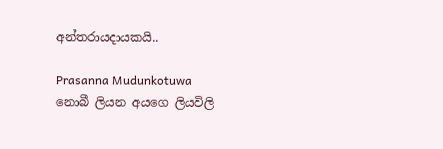අන්තරායදායකයි..

Prasanna Mudunkotuwa
නොබී ලියන අයගෙ ලියවිලි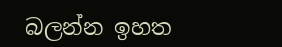බලන්න ඉහත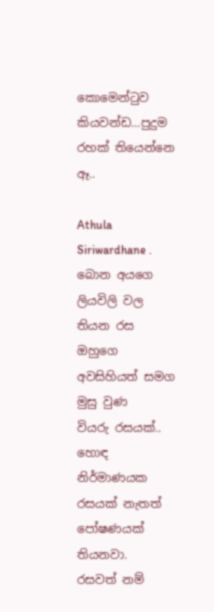කොමෙන්ටුව කියවන්ඩ...පුදුම රහක් තියෙන්නෙ ඈ..

Athula Siriwardhane .
බොන අයගෙ ලියවිලි වල තියන රස
ඔහුගෙ අවසිහියත් සමග මුසු වුණ
වියරු රසයක්..
හොඳ නිර්මාණයක රසයක් නැතත්
පෝෂණයක් තියනවා.
රසවත් නම්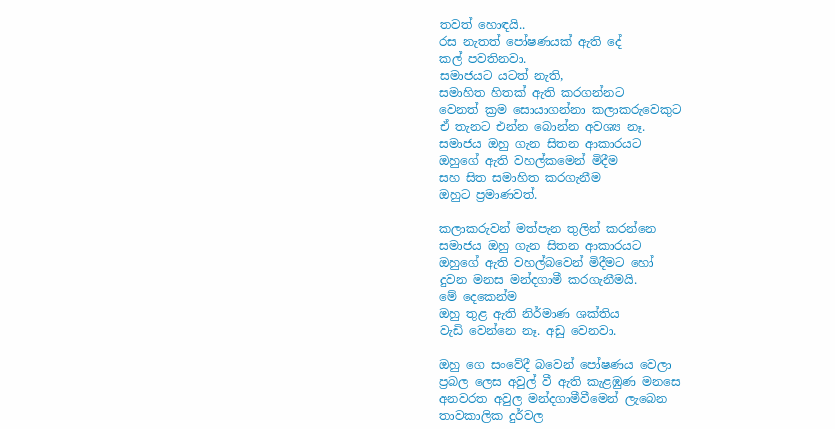තවත් හොඳයි..
රස නැතත් පෝෂණයක් ඇති දේ
කල් පවතිනවා.
සමාජයට යටත් නැති,
සමාහිත හිතක් ඇති කරගන්නට
වෙනත් ක්‍රම සොයාගන්නා කලාකරුවෙකුට
ඒ තැනට එන්න බොන්න අවශ්‍ය නෑ.
සමාජය ඔහු ගැන සිතන ආකාරයට
ඔහුගේ ඇති වහල්කමෙන් මිදීම
සහ සිත සමාහිත කරගැනීම
ඔහුට ප්‍රමාණවත්.

කලාකරුවන් මත්පැන තුලින් කරන්නෙ
සමාජය ඔහු ගැන සිතන ආකාරයට
ඔහුගේ ඇති වහල්බවෙන් මිදීමට හෝ
දුවන මනස මන්දගාමී කරගැනීමයි.
මේ දෙකෙන්ම
ඔහු තුළ ඇති නිර්මාණ ශක්තිය
වැඩි වෙන්නෙ නෑ. අඩු වෙනවා.

ඔහු ගෙ සංවේදී බවෙන් පෝෂණය වෙලා
ප්‍රබල ලෙස අවුල් වී ඇති කැළඹුණ මනසෙ
අනවරත අවුල මන්දගාමීවීමෙන් ලැබෙන
තාවකාලික දුර්වල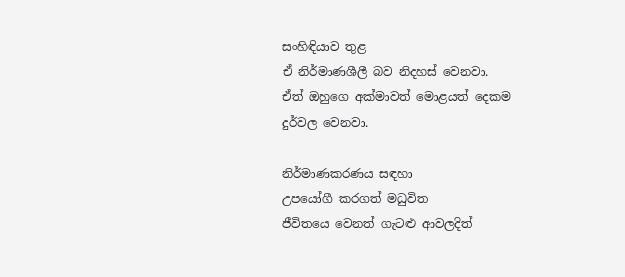සංහිඳියාව තුළ
ඒ නිර්මාණශීලී බව නිදහස් වෙනවා.
ඒත් ඔහුගෙ අක්මාවත් මොළයත් දෙකම
දුර්වල වෙනවා.

නිර්මාණකරණය සඳහා
උපයෝගී කරගත් මධුවිත
ජීවිතයෙ වෙනත් ගැටළු ආවලදිත්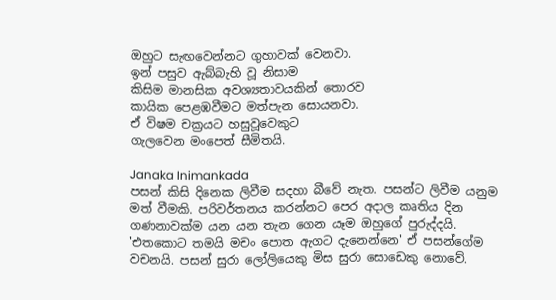ඔහුට සැඟවෙන්නට ගුහාවක් වෙනවා.
ඉන් පසුව ඇබ්බැහි වූ නිසාම
කිසිම මානසික අවශ්‍යතාවයකින් තොරව
කායික පෙළඹවීමට මත්පැන සොයනවා.
ඒ විෂම චක්‍රයට හසුවූවෙකුට
ගැලවෙන මංපෙත් සීමිතයි.

Janaka Inimankada
පසන් කිසි දිනෙක ලිවීම සදහා බීවේ නැත. පසන්ට ලිවීම යනුම මත් වීමකි. පරිවර්තනය කරන්නට පෙර අදාල කෘතිය දින ගණනාවක්ම යන යන තැන ගෙන යෑම ඔහුගේ පුරුද්දයි. 'එතකොට තමයි මචං පොත ඇගට දැනෙන්නෙ' ඒ පසන්ගේම වචනයි. පසන් සුරා ලෝලියෙකු මිස සුරා සොඩෙකු නොවේ.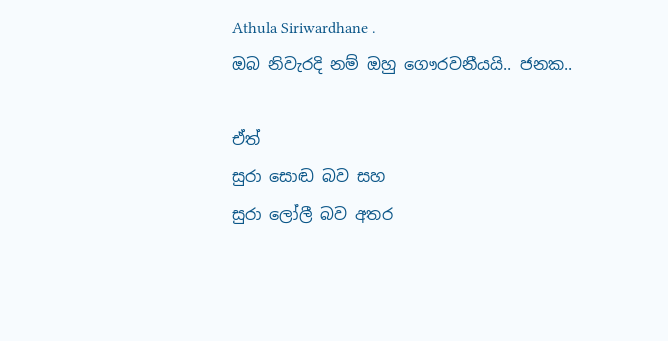Athula Siriwardhane .
ඔබ නිවැරදි නම් ඔහු ගෞරවනීයයි.. ජනක..

ඒත්
සුරා සොඬ බව සහ
සුරා ලෝලී බව අතර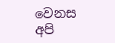වෙනස
අපි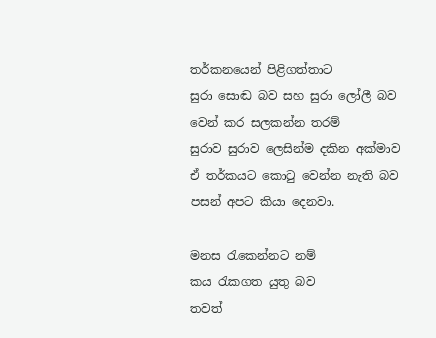තර්කනයෙන් පිළිගත්තාට
සුරා සොඬ බව සහ සුරා ලෝලී බව
වෙන් කර සලකන්න තරම්
සුරාව සුරාව ලෙසින්ම දකින අක්මාව
ඒ තර්කයට කොටු වෙන්න නැති බව
පසන් අපට කියා දෙනවා.

මනස රැකෙන්නට නම්
කය රැකගත යුතු බව
තවත්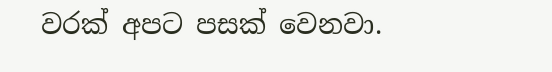වරක් අපට පසක් වෙනවා.